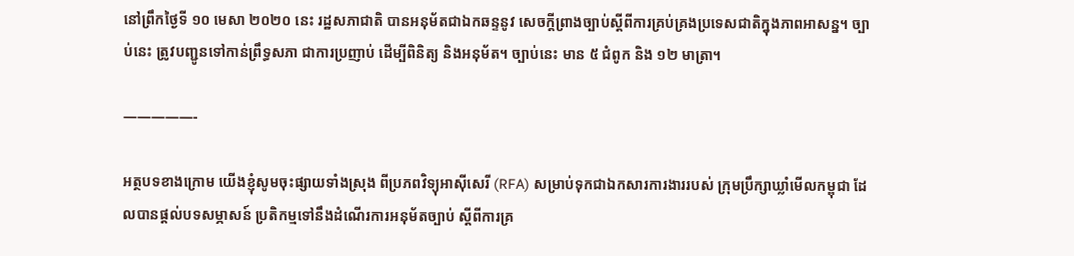នៅព្រឹកថ្ងៃទី ១០ មេសា ២០២០ នេះ រដ្ឋសភាជាតិ បានអនុម័តជាឯកឆន្ទនូវ សេចក្តីព្រាងច្បាប់ស្តីពីការគ្រប់គ្រងប្រទេសជាតិក្នុងភាពអាសន្ន។ ច្បាប់នេះ ត្រូវបញ្ជូនទៅកាន់ព្រឹទ្ធសភា ជាការប្រញាប់ ដើម្បីពិនិត្យ និងអនុម័ត។ ច្បាប់នេះ មាន ៥ ជំពូក និង ១២ មាត្រា។

—————-

អត្ថបទខាងក្រោម យើងខ្ញុំសូមចុះផ្សាយទាំងស្រុង ពីប្រភពវិទ្យុអាស៊ីសេរី (RFA) សម្រាប់ទុកជាឯកសារការងាររបស់ ក្រុមប្រឹក្សាឃ្លាំមើលកម្ពុជា ដែលបានផ្តល់បទសម្ភាសន៍ ប្រតិកម្មទៅនឹងដំណើរការអនុម័តច្បាប់ ស្តីពីការគ្រ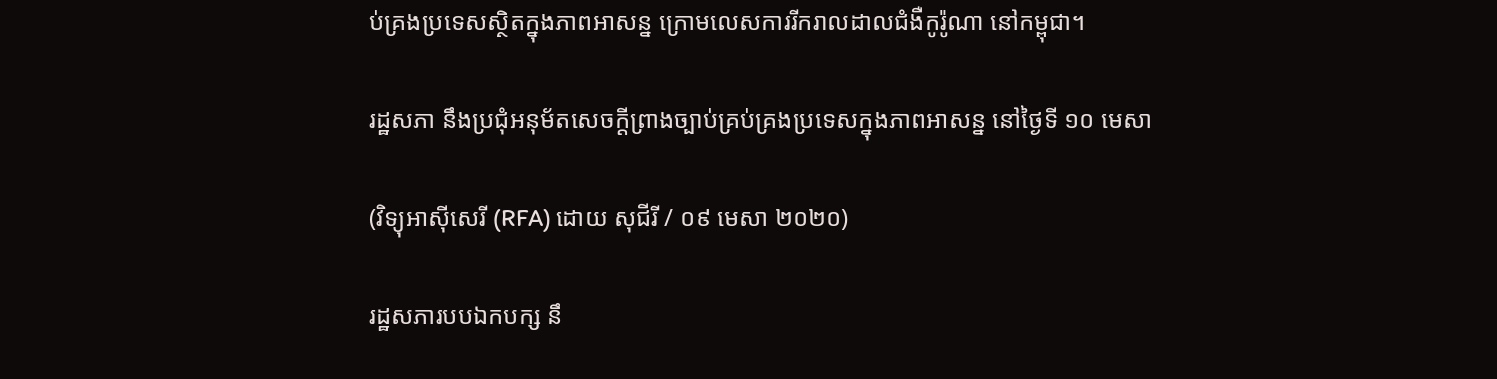ប់គ្រងប្រទេសស្ថិតក្នុងភាពអាសន្ន ក្រោមលេសការរីករាលដាលជំងឺកូរ៉ូណា នៅកម្ពុជា។

រដ្ឋសភា នឹងប្រជុំអនុម័តសេចក្ដីព្រាងច្បាប់គ្រប់គ្រងប្រទេសក្នុងភាពអាសន្ន នៅថ្ងៃទី ១០ មេសា

(វិទ្យុអាស៊ីសេរី (RFA) ដោយ សុជីរី / ០៩ មេសា ២០២០)

រដ្ឋសភារបបឯកបក្ស នឹ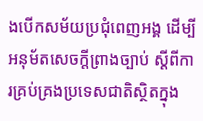ងបើកសម័យប្រជុំពេញអង្គ ដើម្បីអនុម័តសេចក្តីព្រាងច្បាប់ ស្ដីពីការគ្រប់គ្រងប្រទេសជាតិស្ថិតក្នុង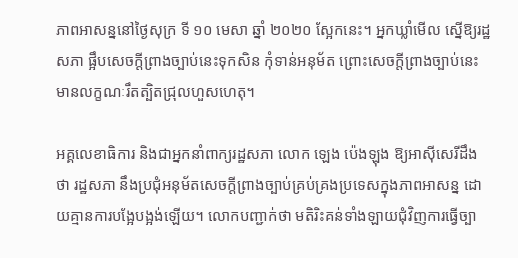ភាពអាសន្ននៅថ្ងៃសុក្រ ទី ១០ មេសា ឆ្នាំ ២០២០ ស្អែកនេះ។ អ្នកឃ្លាំមើល ស្នើឱ្យរដ្ឋសភា ផ្អឹបសេចក្ដីព្រាងច្បាប់នេះទុកសិន កុំទាន់អនុម័ត ព្រោះសេចក្តីព្រាងច្បាប់នេះ មានលក្ខណៈរឹតត្បិតជ្រុលហួសហេតុ។

អគ្គលេខាធិការ និងជាអ្នកនាំពាក្យរដ្ឋសភា លោក ឡេង ប៉េងឡុង ឱ្យអាស៊ីសេរីដឹងថា រដ្ឋសភា នឹងប្រជុំអនុម័តសេចក្ដីព្រាងច្បាប់គ្រប់គ្រងប្រទេសក្នុងភាពអាសន្ន ដោយគ្មានការបង្អែបង្អង់ឡើយ។ លោកបញ្ជាក់ថា មតិរិះគន់ទាំងឡាយជុំវិញការធ្វើច្បា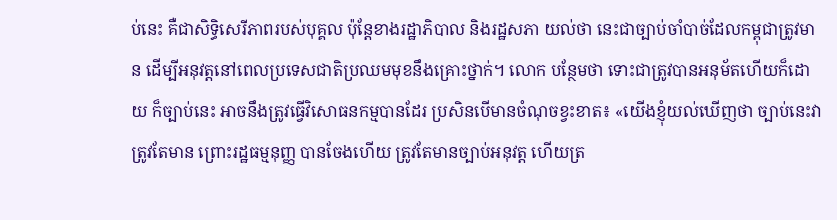ប់នេះ គឺជាសិទ្ធិសេរីភាពរបស់បុគ្គល ប៉ុន្តែខាងរដ្ឋាភិបាល និងរដ្ឋសភា យល់ថា នេះជាច្បាប់ចាំបាច់ដែលកម្ពុជាត្រូវមាន ដើម្បីអនុវត្តនៅពេលប្រទេសជាតិប្រឈមមុខនឹងគ្រោះថ្នាក់។ លោក បន្ថែមថា ទោះជាត្រូវបានអនុម័តហើយក៏ដោយ ក៏ច្បាប់នេះ អាចនឹងត្រូវធ្វើវិសោធនកម្មបានដែរ ប្រសិនបើមានចំណុចខ្វះខាត៖ «យើងខ្ញុំយល់ឃើញថា ច្បាប់នេះវាត្រូវតែមាន ព្រោះរដ្ឋធម្មនុញ្ញ បានចែងហើយ ត្រូវតែមានច្បាប់អនុវត្ត ហើយត្រ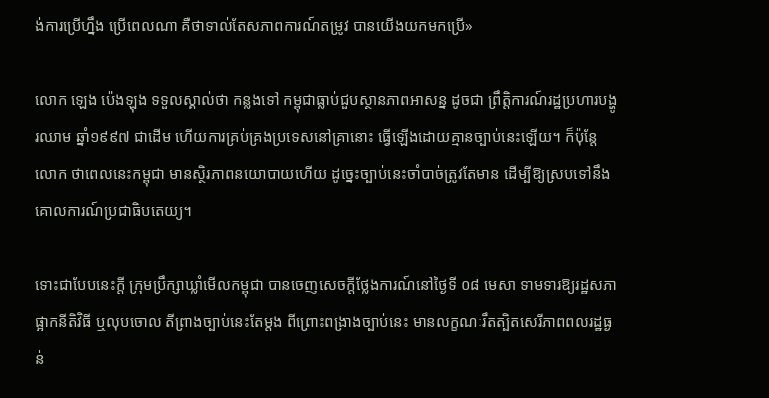ង់ការប្រើហ្នឹង ប្រើពេលណា គឺថាទាល់តែសភាពការណ៍តម្រូវ បានយើងយកមកប្រើ»

លោក ឡេង ប៉េងឡុង ទទួលស្គាល់ថា កន្លងទៅ កម្ពុជាធ្លាប់ជួបស្ថានភាពអាសន្ន ដូចជា ព្រឹត្តិការណ៍រដ្ឋប្រហារបង្ហូរឈាម ឆ្នាំ១៩៩៧ ជាដើម ហើយការគ្រប់គ្រងប្រទេសនៅគ្រានោះ ធ្វើឡើងដោយគ្មានច្បាប់នេះឡើយ។ ក៏ប៉ុន្តែ លោក ថាពេលនេះកម្ពុជា មានស្ថិរភាពនយោបាយហើយ ដូច្នេះច្បាប់នេះចាំបាច់ត្រូវតែមាន ដើម្បីឱ្យស្របទៅនឹងគោលការណ៍ប្រជាធិបតេយ្យ។

ទោះជាបែបនេះក្តី ក្រុមប្រឹក្សាឃ្លាំមើលកម្ពុជា បានចេញសេចក្តីថ្លែងការណ៍នៅថ្ងៃទី ០៨ មេសា ទាមទារឱ្យរដ្ឋសភា ផ្អាកនីតិវិធី ឬលុបចោល តីព្រាងច្បាប់នេះតែម្ដង ពីព្រោះពង្រាងច្បាប់នេះ មានលក្ខណៈរឹតត្បិតសេរីភាពពលរដ្ឋធ្ងន់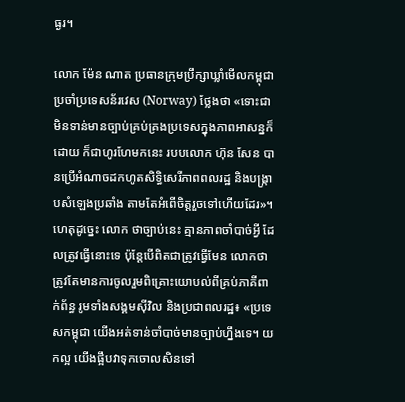ធ្ងរ។

លោក ម៉ែន ណាត ប្រធានក្រុមប្រឹក្សាឃ្លាំមើលកម្ពុជា ប្រចាំប្រទេសន័រវេស (Norway) ថ្លែងថា «ទោះជាមិនទាន់មានច្បាប់គ្រប់គ្រងប្រទេសក្នុងភាពអាសន្នក៏ដោយ ក៏ជាហូរហែមកនេះ របបលោក ហ៊ុន សែន បានប្រើអំណាចដកហូតសិទ្ធិសេរីភាពពលរដ្ឋ និងបង្ក្រាបសំឡេងប្រឆាំង តាមតែអំពើចិត្តរួចទៅហើយដែរ»។ ហេតុដូច្នេះ លោក ថាច្បាប់នេះ គ្មានភាពចាំបាច់អ្វី ដែលត្រូវធ្វើនោះទេ ប៉ុន្តែបើពិតជាត្រូវធ្វើមែន លោកថា ត្រូវតែមានការចូលរួមពិគ្រោះយោបល់ពីគ្រប់ភាគីពាក់ព័ន្ធ រូមទាំងសង្គមស៊ីវិល និងប្រជាពលរដ្ឋ៖ «ប្រទេសកម្ពុជា យើងអត់ទាន់ចាំបាច់មានច្បាប់ហ្នឹងទេ។ យកល្អ យើងផ្អឹបវាទុកចោលសិនទៅ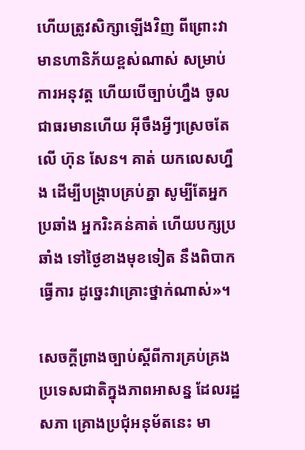ហើយត្រូវសិក្សាឡើងវិញ ពីព្រោះវាមានហានិភ័យខ្ពស់ណាស់ សម្រាប់ការអនុវត្ត ហើយបើច្បាប់ហ្នឹង ចូលជាធរមានហើយ អ៊ីចឹងអ្វីៗស្រេចតែលើ ហ៊ុន សែន។ គាត់ យកលេសហ្នឹង ដើម្បីបង្ក្រាបគ្រប់គ្នា សូម្បីតែអ្នកប្រឆាំង អ្នករិះគន់គាត់ ហើយបក្សប្រឆាំង ទៅថ្ងៃខាងមុខទៀត នឹងពិបាកធ្វើការ ដូច្នេះវាគ្រោះថ្នាក់ណាស់»។

សេចក្ដីព្រាងច្បាប់ស្ដីពីការគ្រប់គ្រងប្រទេសជាតិក្នុងភាពអាសន្ន ដែលរដ្ឋសភា គ្រោងប្រជុំអនុម័តនេះ មា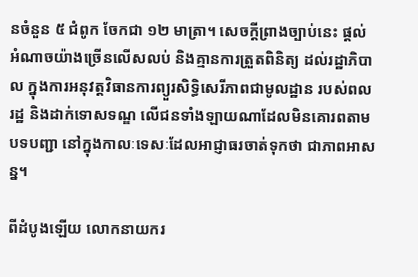នចំនួន ៥ ជំពូក ចែកជា ១២ មាត្រា។ សេចក្ដីព្រាងច្បាប់នេះ ផ្ដល់អំណាចយ៉ាងច្រើនលើសលប់ និងគ្មានការត្រួតពិនិត្យ ដល់រដ្ឋាភិបាល ក្នុងការអនុវត្តវិធានការព្យួរសិទ្ធិសេរីភាពជាមូលដ្ឋាន របស់ពលរដ្ឋ និងដាក់ទោសទណ្ឌ លើជនទាំងឡាយណាដែលមិនគោរពតាមបទបញ្ជា នៅក្នុងកាលៈទេសៈដែលអាជ្ញាធរចាត់ទុកថា ជាភាពអាសន្ន។

ពីដំបូងឡើយ លោកនាយករ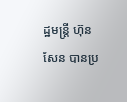ដ្ឋមន្ត្រី ហ៊ុន សែន បានប្រ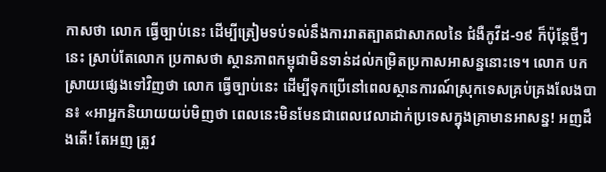កាសថា លោក ធ្វើច្បាប់នេះ ដើម្បីត្រៀមទប់ទល់នឹងការរាតត្បាតជាសាកលនៃ ជំងឺកូវីដ-១៩ ក៏ប៉ុន្តែថ្មីៗនេះ ស្រាប់តែលោក ប្រកាសថា ស្ថានភាពកម្ពុជាមិនទាន់ដល់កម្រិតប្រកាសអាសន្ននោះទេ។ លោក បកស្រាយផ្សេងទៅវិញថា លោក ធ្វើច្បាប់នេះ ដើម្បីទុកប្រើនៅពេលស្ថានការណ៍ស្រុកទេសគ្រប់គ្រងលែងបាន៖ «អាអ្នកនិយាយយប់មិញថា ពេលនេះមិនមែនជាពេលវេលាដាក់ប្រទេសក្នុងគ្រាមានអាសន្ន! អញដឹងតើ! តែអញ ត្រូវ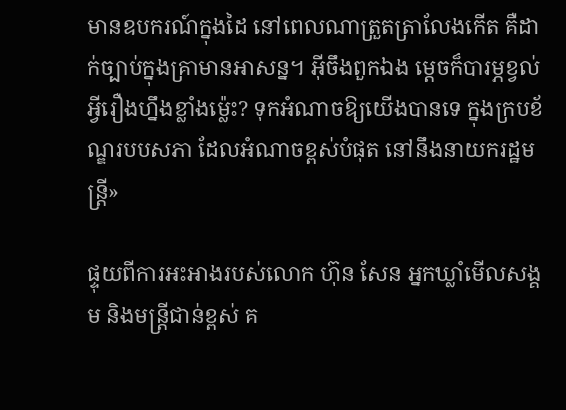មានឧបករណ៍ក្នុងដៃ នៅពេលណាត្រួតត្រាលែងកើត គឺដាក់ច្បាប់ក្នុងគ្រាមានអាសន្ន។ អ៊ីចឹងពួកឯង ម្តេចក៏បារម្ភខ្វល់អ្វីរឿងហ្នឹងខ្លាំងម្ល៉េះ? ទុកអំណាចឱ្យយើងបានទេ ក្នុងក្របខ័ណ្ឌរបបសភា ដែលអំណាចខ្ពស់បំផុត នៅនឹងនាយករដ្ឋមន្ត្រី»

ផ្ទុយពីការអះអាងរបស់លោក ហ៊ុន សែន អ្នកឃ្លាំមើលសង្គម និងមន្ត្រីជាន់ខ្ពស់ គ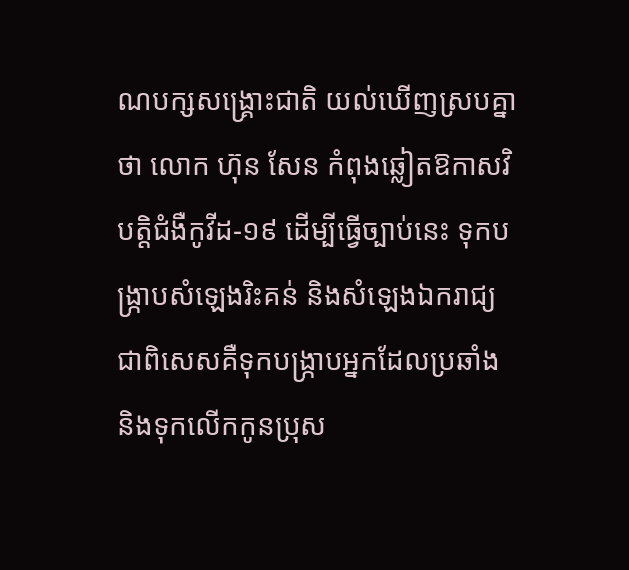ណបក្សសង្គ្រោះជាតិ យល់ឃើញស្របគ្នាថា លោក ហ៊ុន សែន កំពុងឆ្លៀតឱកាសវិបត្តិជំងឺកូវីដ-១៩ ដើម្បីធ្វើច្បាប់នេះ ទុកបង្ក្រាបសំឡេងរិះគន់ និងសំឡេងឯករាជ្យ ជាពិសេសគឺទុកបង្ក្រាបអ្នកដែលប្រឆាំង និងទុកលើកកូនប្រុស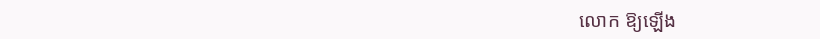លោក ឱ្យឡើង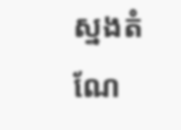ស្នងតំណែ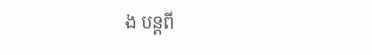ង បន្តពី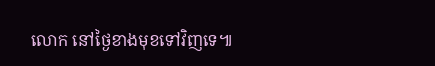លោក នៅថ្ងៃខាងមុខទៅវិញទេ៕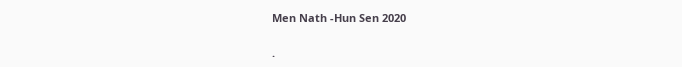Men Nath -Hun Sen 2020

.